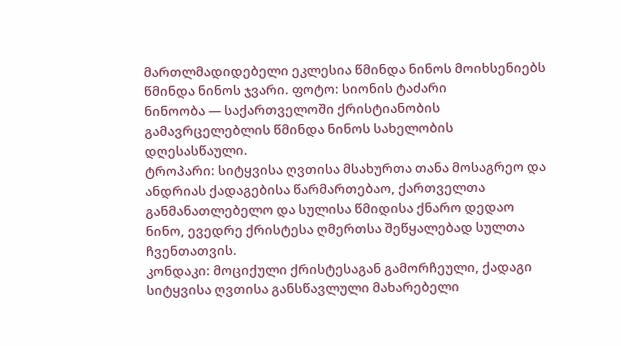მართლმადიდებელი ეკლესია წმინდა ნინოს მოიხსენიებს
წმინდა ნინოს ჯვარი. ფოტო: სიონის ტაძარი
ნინოობა — საქართველოში ქრისტიანობის გამავრცელებლის წმინდა ნინოს სახელობის დღესასწაული.
ტროპარი: სიტყვისა ღვთისა მსახურთა თანა მოსაგრეო და ანდრიას ქადაგებისა წარმართებაო, ქართველთა განმანათლებელო და სულისა წმიდისა ქნარო დედაო ნინო, ევედრე ქრისტესა ღმერთსა შეწყალებად სულთა ჩვენთათვის.
კონდაკი: მოციქული ქრისტესაგან გამორჩეული, ქადაგი სიტყვისა ღვთისა განსწავლული მახარებელი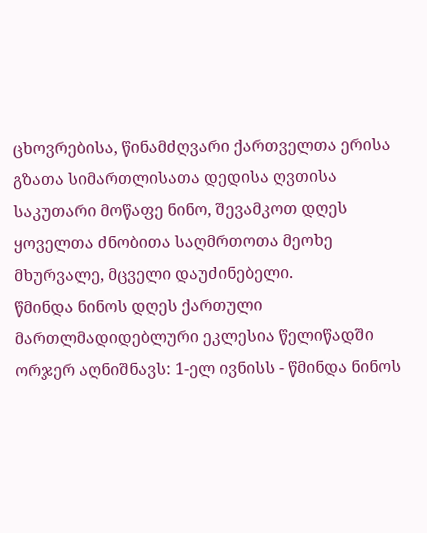ცხოვრებისა, წინამძღვარი ქართველთა ერისა გზათა სიმართლისათა დედისა ღვთისა საკუთარი მოწაფე ნინო, შევამკოთ დღეს ყოველთა ძნობითა საღმრთოთა მეოხე მხურვალე, მცველი დაუძინებელი.
წმინდა ნინოს დღეს ქართული მართლმადიდებლური ეკლესია წელიწადში ორჯერ აღნიშნავს: 1-ელ ივნისს - წმინდა ნინოს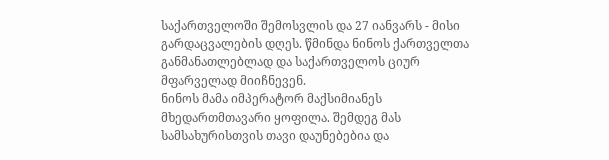საქართველოში შემოსვლის და 27 იანვარს - მისი გარდაცვალების დღეს. წმინდა ნინოს ქართველთა განმანათლებლად და საქართველოს ციურ მფარველად მიიჩნევენ.
ნინოს მამა იმპერატორ მაქსიმიანეს მხედართმთავარი ყოფილა. შემდეგ მას სამსახურისთვის თავი დაუნებებია და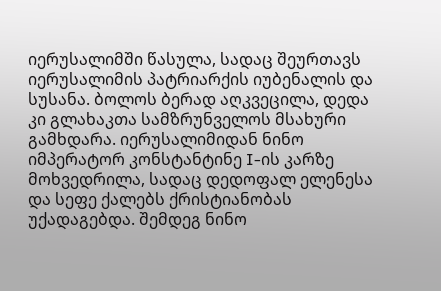იერუსალიმში წასულა, სადაც შეურთავს იერუსალიმის პატრიარქის იუბენალის და სუსანა. ბოლოს ბერად აღკვეცილა, დედა კი გლახაკთა სამზრუნველოს მსახური გამხდარა. იერუსალიმიდან ნინო იმპერატორ კონსტანტინე I-ის კარზე მოხვედრილა, სადაც დედოფალ ელენესა და სეფე ქალებს ქრისტიანობას უქადაგებდა. შემდეგ ნინო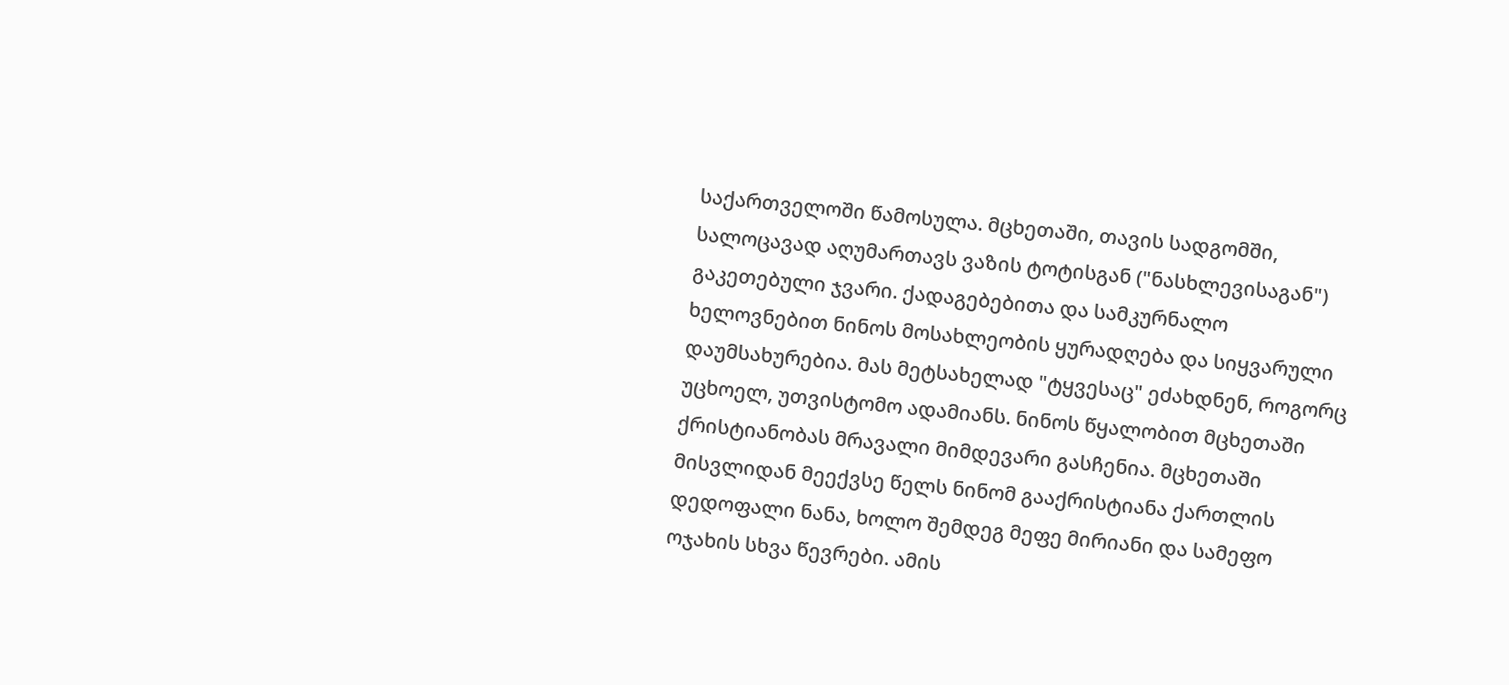საქართველოში წამოსულა. მცხეთაში, თავის სადგომში, სალოცავად აღუმართავს ვაზის ტოტისგან ("ნასხლევისაგან") გაკეთებული ჯვარი. ქადაგებებითა და სამკურნალო ხელოვნებით ნინოს მოსახლეობის ყურადღება და სიყვარული დაუმსახურებია. მას მეტსახელად "ტყვესაც" ეძახდნენ, როგორც უცხოელ, უთვისტომო ადამიანს. ნინოს წყალობით მცხეთაში ქრისტიანობას მრავალი მიმდევარი გასჩენია. მცხეთაში მისვლიდან მეექვსე წელს ნინომ გააქრისტიანა ქართლის დედოფალი ნანა, ხოლო შემდეგ მეფე მირიანი და სამეფო ოჯახის სხვა წევრები. ამის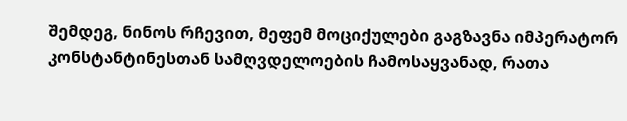შემდეგ, ნინოს რჩევით, მეფემ მოციქულები გაგზავნა იმპერატორ კონსტანტინესთან სამღვდელოების ჩამოსაყვანად, რათა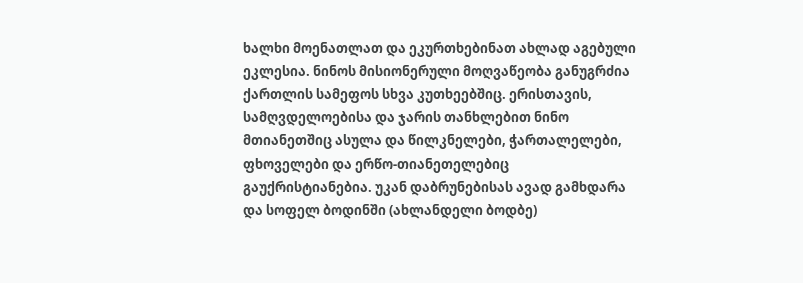ხალხი მოენათლათ და ეკურთხებინათ ახლად აგებული ეკლესია. ნინოს მისიონერული მოღვაწეობა განუგრძია ქართლის სამეფოს სხვა კუთხეებშიც. ერისთავის, სამღვდელოებისა და ჯარის თანხლებით ნინო მთიანეთშიც ასულა და წილკნელები, ჭართალელები, ფხოველები და ერწო-თიანეთელებიც გაუქრისტიანებია. უკან დაბრუნებისას ავად გამხდარა და სოფელ ბოდინში (ახლანდელი ბოდბე)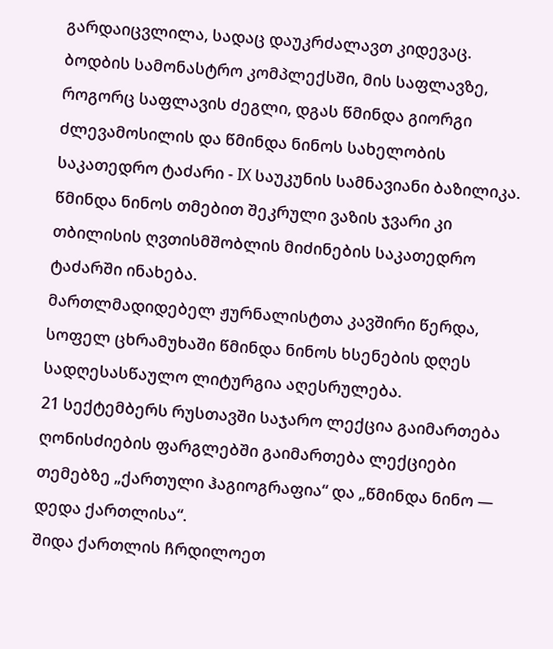გარდაიცვლილა, სადაც დაუკრძალავთ კიდევაც.
ბოდბის სამონასტრო კომპლექსში, მის საფლავზე, როგორც საფლავის ძეგლი, დგას წმინდა გიორგი ძლევამოსილის და წმინდა ნინოს სახელობის საკათედრო ტაძარი - IX საუკუნის სამნავიანი ბაზილიკა. წმინდა ნინოს თმებით შეკრული ვაზის ჯვარი კი თბილისის ღვთისმშობლის მიძინების საკათედრო ტაძარში ინახება.
მართლმადიდებელ ჟურნალისტთა კავშირი წერდა, სოფელ ცხრამუხაში წმინდა ნინოს ხსენების დღეს სადღესასწაულო ლიტურგია აღესრულება.
21 სექტემბერს რუსთავში საჯარო ლექცია გაიმართება
ღონისძიების ფარგლებში გაიმართება ლექციები თემებზე „ქართული ჰაგიოგრაფია“ და „წმინდა ნინო — დედა ქართლისა“.
შიდა ქართლის ჩრდილოეთ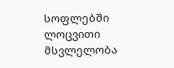სოფლებში ლოცვითი მსვლელობა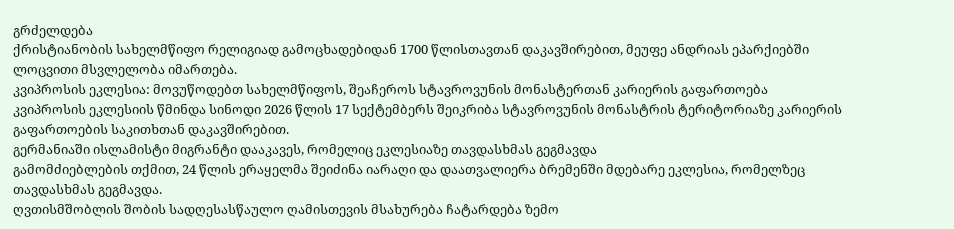გრძელდება
ქრისტიანობის სახელმწიფო რელიგიად გამოცხადებიდან 1700 წლისთავთან დაკავშირებით, მეუფე ანდრიას ეპარქიებში ლოცვითი მსვლელობა იმართება.
კვიპროსის ეკლესია: მოვუწოდებთ სახელმწიფოს, შეაჩეროს სტავროვუნის მონასტერთან კარიერის გაფართოება
კვიპროსის ეკლესიის წმინდა სინოდი 2026 წლის 17 სექტემბერს შეიკრიბა სტავროვუნის მონასტრის ტერიტორიაზე კარიერის გაფართოების საკითხთან დაკავშირებით.
გერმანიაში ისლამისტი მიგრანტი დააკავეს, რომელიც ეკლესიაზე თავდასხმას გეგმავდა
გამომძიებლების თქმით, 24 წლის ერაყელმა შეიძინა იარაღი და დაათვალიერა ბრემენში მდებარე ეკლესია, რომელზეც თავდასხმას გეგმავდა.
ღვთისმშობლის შობის სადღესასწაულო ღამისთევის მსახურება ჩატარდება ზემო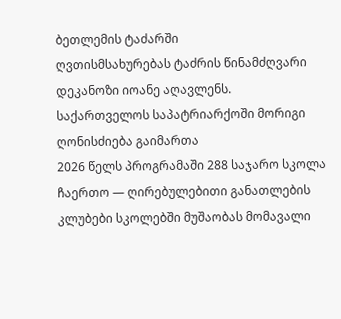ბეთლემის ტაძარში
ღვთისმსახურებას ტაძრის წინამძღვარი დეკანოზი იოანე აღავლენს.
საქართველოს საპატრიარქოში მორიგი ღონისძიება გაიმართა
2026 წელს პროგრამაში 288 საჯარო სკოლა ჩაერთო — ღირებულებითი განათლების კლუბები სკოლებში მუშაობას მომავალი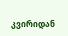კვირიდან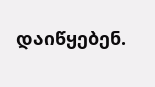დაიწყებენ.